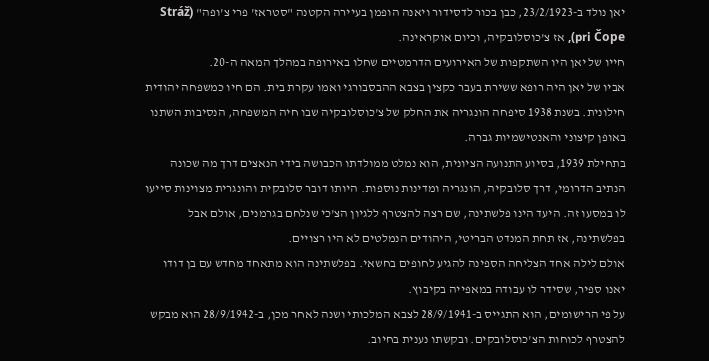יאן נולד ב-23/2/1923, כבן בכור לדסידור ויאנה הופמן בעיירה הקטנה "סטראז' פרי צ'ופה" (Stráž pri Čope), אז צ'כוסלובקיה, וכיום אוקראינה.
חייו של יאן היו השתקפות של האירועים הדרמטיים שחלו באירופה במהלך המאה ה-20.
אביו של יאן היה רופא ששירת בעבר כקצין בצבא ההבסבורגי ואמו עקרת בית. הם חיו כמשפחה יהודית חילונית. בשנת 1938 סיפחה הונגריה את החלק של צ'כוסלובקיה שבו חיה המשפחה, הנסיבות השתנו באופן קיצוני והאנטישמיות גברה.
בתחילת 1939, בסיוע התנועה הציונית, הוא נמלט ממולדתו הכבושה בידי הנאצים דרך מה שכונה הנתיב הדרומי, דרך סלובקיה, הונגריה ומדינות נוספות. היותו דובר סלובקית והונגרית מצוינות סייעו לו במסעו זה. היעד הינו פלשתינה, שם רצה להצטרף ללגיון הצ'כי שנלחם בגרמנים, אולם אבל בפלשתינה, אז תחת המנדט הבריטי, היהודים הנמלטים לא היו רצויים.
אולם לילה אחד הצליחה הספינה להגיע לחופים בחשאי. בפלשתינה הוא מתאחד מחדש עם בן דודו יאנו ספיר, שסידר לו עבודה במאפייה בקיבוץ.
על פי הרישומים, הוא התגייס ב-28/9/1941 לצבא המלכותי ושנה לאחר מכן, ב-28/9/1942 הוא מבקש להצטרף לכוחות הצ'כוסלובקים. ובקשתו נענית בחיוב.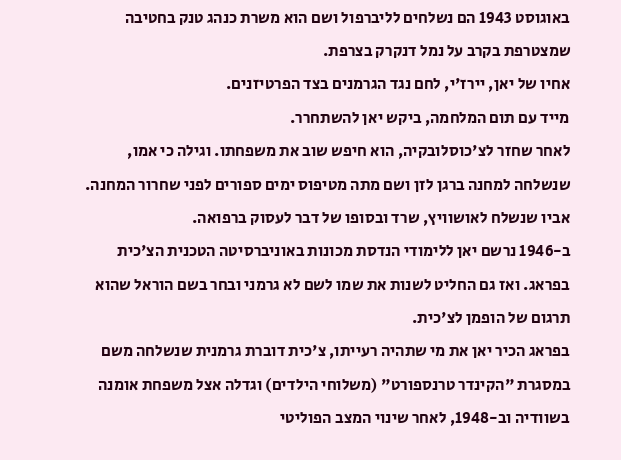באוגוסט 1943 הם נשלחים לליברפול ושם הוא משרת כנהג טנק בחטיבה שמצטרפת בקרב על נמל דנקרק בצרפת.
אחיו של יאן, יירז'י, לחם נגד הגרמנים בצד הפרטיזנים.
מייד עם תום המלחמה, ביקש יאן להשתחרר.
לאחר שחזר לצ'כוסלובקיה, הוא חיפש שוב את משפחתו. וגילה כי אמו, שנשלחה למחנה ברגן לזן ושם מתה מטיפוס ימים ספורים לפני שחרור המחנה. אביו שנשלח לאושוויץ, שרד ובסופו של דבר לעסוק ברפואה.
ב-1946 נרשם יאן ללימודי הנדסת מכונות באוניברסיטה הטכנית הצ'כית בפראג. ואז גם החליט לשנות את שמו לשם לא גרמני ובחר בשם הוראל שהוא תרגום של הופמן לצ'כית.
בפראג הכיר יאן את מי שתהיה רעייתו, צ'כית דוברת גרמנית שנשלחה משם במסגרת "הקינדר טרנספורט" (משלוחי הילדים) וגדלה אצל משפחת אומנה בשוודיה וב-1948, לאחר שינוי המצב הפוליטי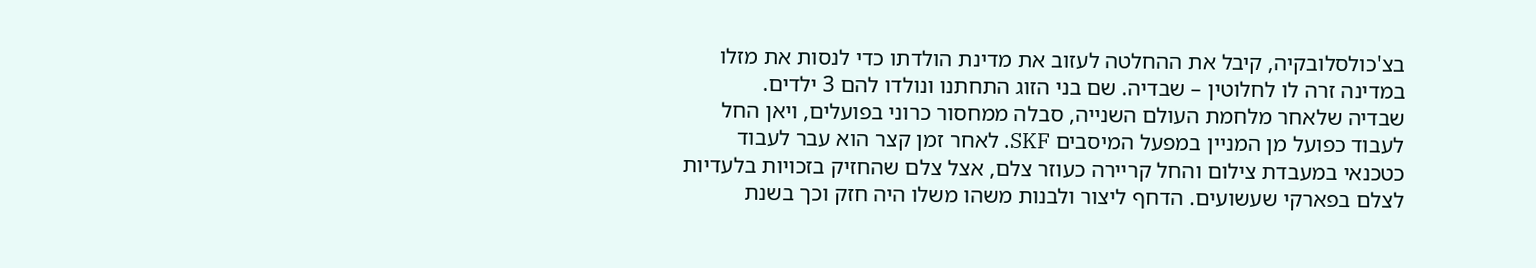בצ'כולסלובקיה, קיבל את ההחלטה לעזוב את מדינת הולדתו כדי לנסות את מזלו במדינה זרה לו לחלוטין – שבדיה. שם בני הזוג התחתנו ונולדו להם 3 ילדים.
שבדיה שלאחר מלחמת העולם השנייה, סבלה ממחסור כרוני בפועלים, ויאן החל לעבוד כפועל מן המניין במפעל המיסבים SKF. לאחר זמן קצר הוא עבר לעבוד כטכנאי במעבדת צילום והחל קריירה כעוזר צלם, אצל צלם שהחזיק בזכויות בלעדיות לצלם בפארקי שעשועים. הדחף ליצור ולבנות משהו משלו היה חזק וכך בשנת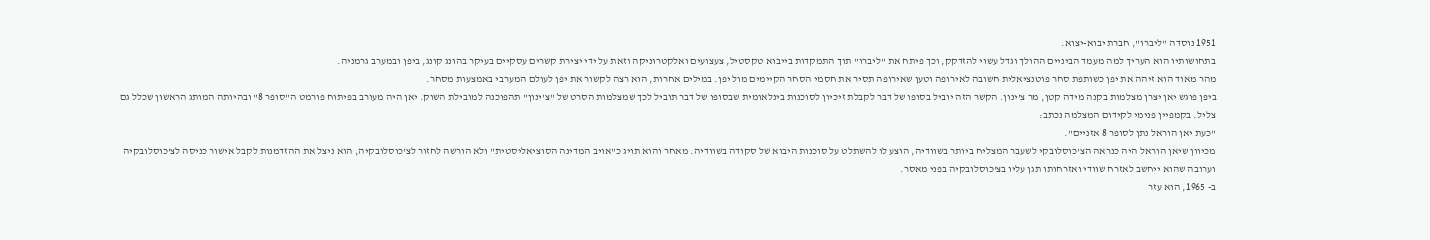1951 נוסדה "ליברו", חברת יבוא-יצוא.
בתחושותיו הוא העריך למה מעמד הביניים ההולך וגדל עשוי להזדקק, וכך פיתח את "ליברו" תוך התמקדות בייבוא טקסטיל, צעצועים ואלקטרוניקה וזאת על ידי יצירת קשרים עסקיים בעיקר בהונג קונג, ביפן ובמערב גרמניה.
מהר מאוד הוא זיהה את יפן כשותפת סחר פוטנציאלית חשובה לאירופה וטען שאירופה תסיר את חסמי הסחר הקיימים מול יפן. במילים אחרות, הוא רצה לקשור את יפן לעולם המערבי באמצעות מסחר.
ביפן פוגש יאן יצרן מצלמות בקנה מידה קטן, מר צ'ינון. הקשר הזה יוביל בסופו של דבר לקבלת זיכיון לסוכנות בינלאומית שבסופו של דבר תוביל לכך שמצלמות הסרט של "צ'ינון" תהפוכנה למובילת השוק. יאן היה מעורב בפיתוח פורמט ה"סופר 8" ובהיותה המותג הראשון שכלל גם צליל. בקמפיין פנימי לקידום המצלמה נכתב:
"כעת יאן הוראל נתן לסופר 8 אזניים".
מכיוון שיאן הוראל היה כנראה הצ'כוסלובקי לשעבר המצליח ביותר בשוודיה, הוצע לו להשתלט על סוכנות היבוא של סקודה בשוודיה. מאחר והוא תויג כ"אויב המדינה הסוציאליסטית" ולא הורשה לחזור לצ'כוסלובקיה, הוא ניצל את ההזדמנות לקבל אישור כניסה לצ'כוסלובקיה וערובה שהוא ייחשב לאזרח שוודי ואזרחותו תגן עליו בצ'כוסלובקיה בפני מאסר.
ב- 1965, הוא עזר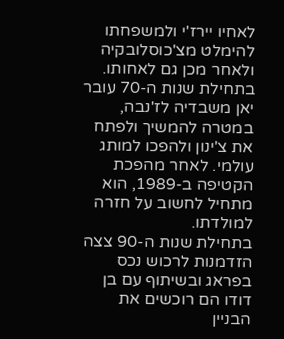לאחיו יירז'י ולמשפחתו להימלט מצ'כוסלובקיה ולאחר מכן גם לאחותו.
בתחילת שנות ה-70 עובר יאן משבדיה לז'נבה, במטרה להמשיך ולפתח את צ'ינון ולהפכו למותג עולמי. לאחר מהפכת הקטיפה ב-1989, הוא מתחיל לחשוב על חזרה למולדתו.
בתחילת שנות ה-90 צצה הזדמנות לרכוש נכס בפראג ובשיתוף עם בן דודו הם רוכשים את הבניין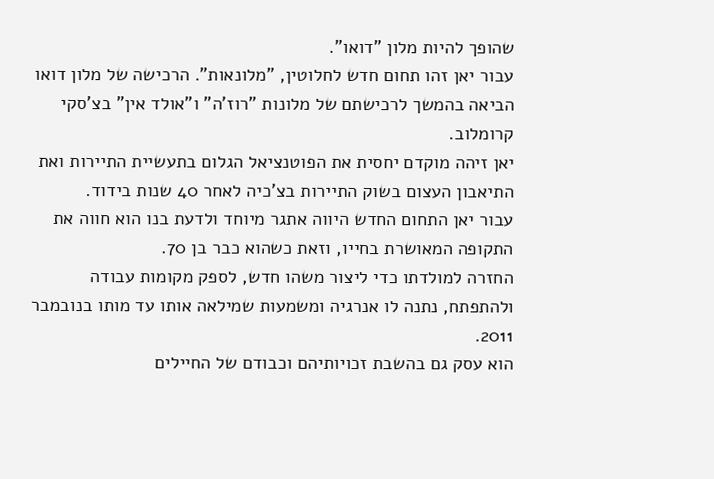שהופך להיות מלון "דואו".
עבור יאן זהו תחום חדש לחלוטין, "מלונאות". הרכישה של מלון דואו הביאה בהמשך לרכישתם של מלונות "רוז'ה" ו"אולד אין" בצ'סקי קרומלוב.
יאן זיהה מוקדם יחסית את הפוטנציאל הגלום בתעשיית התיירות ואת התיאבון העצום בשוק התיירות בצ'כיה לאחר 40 שנות בידוד.
עבור יאן התחום החדש היווה אתגר מיוחד ולדעת בנו הוא חווה את התקופה המאושרת בחייו, וזאת כשהוא כבר בן 70.
החזרה למולדתו כדי ליצור משהו חדש, לספק מקומות עבודה ולהתפתח, נתנה לו אנרגיה ומשמעות שמילאה אותו עד מותו בנובמבר 2011.
הוא עסק גם בהשבת זכויותיהם וכבודם של החיילים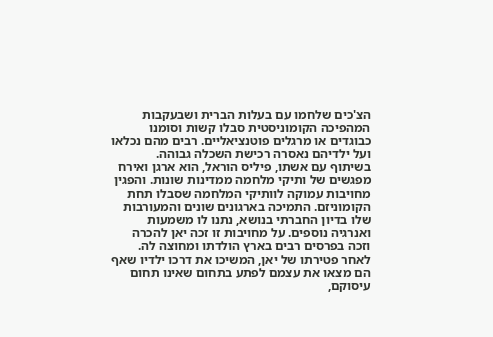הצ'כים שלחמו עם בעלות הברית ושבעקבות המהפיכה הקומוניסטית סבלו קשות וסומנו כבוגדים או מרגלים פוטנציאליים. רבים מהם נכלאו ועל ילדיהם נאסרה רכישת השכלה גבוהה.
בשיתוף עם אשתו, פיליס הוראל, הוא ארגן ואירח מפגשים של ותיקי מלחמה ממדינות שונות. והפגין מחויבות עמוקה לוותיקי המלחמה שסבלו תחת הקומוניזם. התמיכה בארגונים שונים והמעורבות שלו בדיון החברתי בנושא, נתנו לו משמעות ואנרגיה נוספים. על מחויבות זו זכה יאן להכרה וזכה בפרסים רבים בארץ הולדתו ומחוצה לה.
לאחר פטירתו של יאן, המשיכו את דרכו ילדיו שאף הם מצאו את עצמם לפתע בתחום שאינו תחום עיסוקם,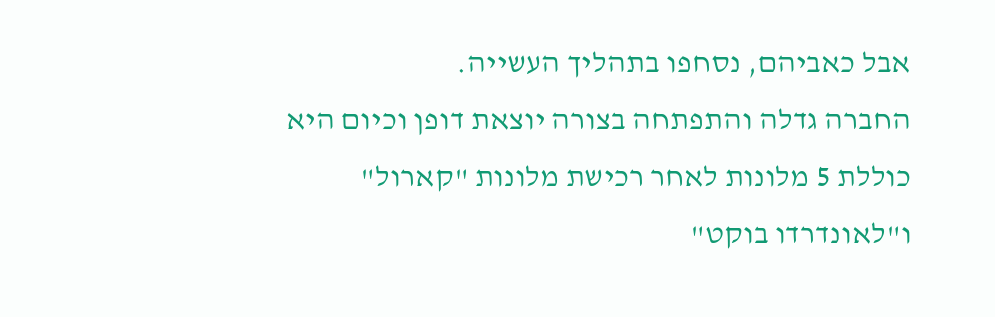אבל כאביהם, נסחפו בתהליך העשייה.
החברה גדלה והתפתחה בצורה יוצאת דופן וכיום היא כוללת 5 מלונות לאחר רכישת מלונות "קארול" ו"לאונדרדו בוקט"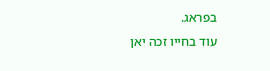בפראג.
עוד בחייו זכה יאן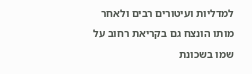למדליות ועיטורים רבים ולאחר מותו הונצח גם בקריאת רחוב על שמו בשכונת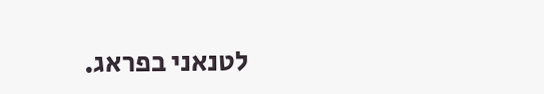לטנאני בפראג.